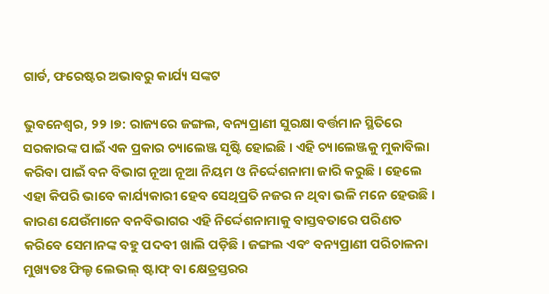ଗାର୍ଡ, ଫରେଷ୍ଟର ଅଭାବରୁ କାର୍ଯ୍ୟ ସଙ୍କଟ

ଭୁବନେଶ୍ୱର, ୨୨।୭: ରାଜ୍ୟରେ ଜଙ୍ଗଲ, ବନ୍ୟପ୍ରାଣୀ ସୁରକ୍ଷା ବର୍ତ୍ତମାନ ସ୍ଥିତିରେ ସରକାରଙ୍କ ପାଇଁ ଏକ ପ୍ରକାର ଚ୍ୟାଲେଞ୍ଜ ସୃଷ୍ଟି ହୋଇଛି। ଏହି ଚ୍ୟାଲେଞ୍ଜକୁ ମୁକାବିଲା କରିବା ପାଇଁ ବନ ବିଭାଗ ନୂଆ ନୂଆ ନିୟମ ଓ ନିର୍ଦ୍ଦେଶନାମା ଜାରି କରୁଛି। ହେଲେ ଏହା କିପରି ଭାବେ କାର୍ଯ୍ୟକାରୀ ହେବ ସେଥିପ୍ରତି ନଜର ନ ଥିବା ଭଳି ମନେ ହେଉଛି। କାରଣ ଯେଉଁମାନେ ବନବିଭାଗର ଏହି ନିର୍ଦ୍ଦେଶନାମାକୁ ବାସ୍ତବତାରେ ପରିଣତ କରିବେ ସେମାନଙ୍କ ବହୁ ପଦବୀ ଖାଲି ପଡ଼ିଛି। ଜଙ୍ଗଲ ଏବଂ ବନ୍ୟପ୍ରାଣୀ ପରିଚାଳନା ମୁଖ୍ୟତଃ ଫିଲ୍ଡ ଲେଭଲ୍‌ ଷ୍ଟାଫ୍‌ ବା କ୍ଷେତ୍ରସ୍ତରର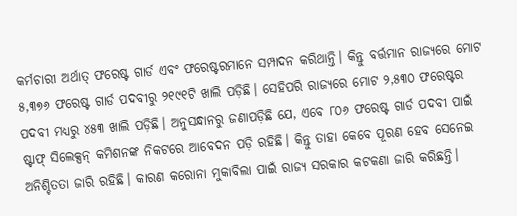କର୍ମଚାରୀ ଅର୍ଥାତ୍‌ ଫରେଷ୍ଟ ଗାର୍ଡ ଏବଂ ଫରେଷ୍ଟରମାନେ ସମ୍ପାଦନ କରିଥାନ୍ତି। କିନ୍ତୁ ବର୍ତ୍ତମାନ ରାଜ୍ୟରେ ମୋଟ ୫,୩୭୬ ଫରେଷ୍ଟ ଗାର୍ଡ ପଦବୀରୁ ୨୧୯୧ଟି ଖାଲି ପଡ଼ିଛି। ସେହିପରି ରାଜ୍ୟରେ ମୋଟ ୨,୫୩୦ ଫରେଷ୍ଟର ପଦବୀ ମଧ୍ୟରୁ ୪୫୩ ଖାଲି ପଡ଼ିଛି। ଅନୁସନ୍ଧାନରୁ ଜଣାପଡ଼ିଛି ଯେ, ଏବେ ୮୦୬ ଫରେଷ୍ଟ ଗାର୍ଡ ପଦବୀ ପାଇଁ ଷ୍ଟାଫ୍‌ ସିଲେକ୍ସନ୍‌ କମିଶନଙ୍କ ନିକଟରେ ଆବେଦନ ପଡ଼ି ରହିଛି। କିନ୍ତୁ ତାହା କେବେ ପୂରଣ ହେବ ସେନେଇ ଅନିଶ୍ଚିତତା ଜାରି ରହିଛି। କାରଣ କରୋନା ମୁକାବିଲା ପାଇଁ ରାଜ୍ୟ ସରକାର କଟକଣା ଜାରି କରିଛନ୍ତି।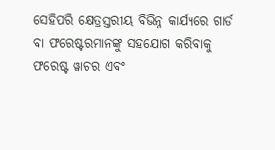ସେହିପରି କ୍ଷେତ୍ରସ୍ତରୀୟ ବିଭିନ୍ନ କାର୍ଯ୍ୟରେ ଗାର୍ଡ ବା ଫରେଷ୍ଟରମାନଙ୍କୁ ସହଯୋଗ କରିବାକୁ ଫରେଷ୍ଟ ୱାଚର ଏବଂ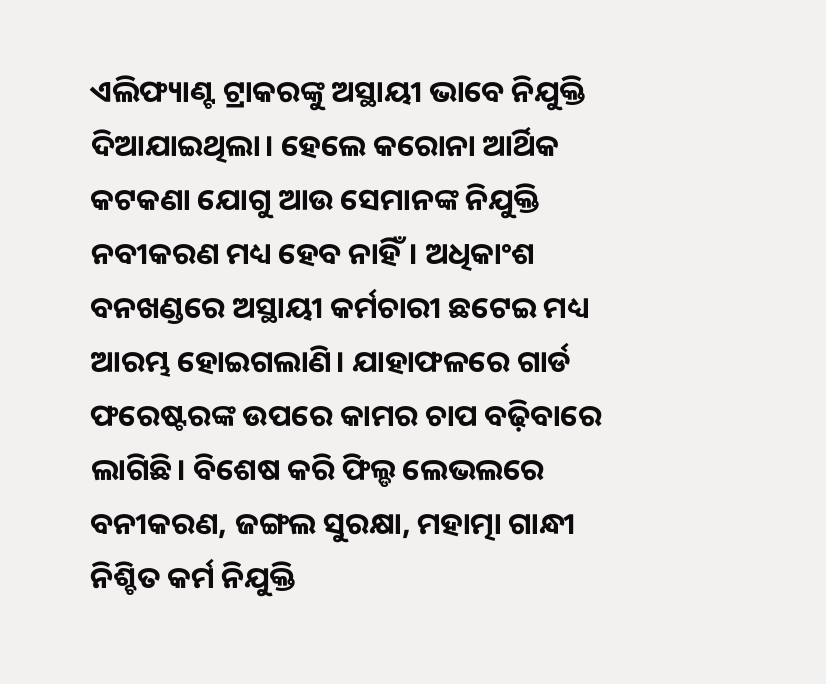ଏଲିଫ୍ୟାଣ୍ଟ ଟ୍ରାକରଙ୍କୁ ଅସ୍ଥାୟୀ ଭାବେ ନିଯୁକ୍ତି ଦିଆଯାଇଥିଲା। ହେଲେ କରୋନା ଆର୍ଥିକ କଟକଣା ଯୋଗୁ ଆଉ ସେମାନଙ୍କ ନିଯୁକ୍ତି ନବୀକରଣ ମଧ୍ୟ ହେବ ନାହିଁ। ଅଧିକାଂଶ ବନଖଣ୍ଡରେ ଅସ୍ଥାୟୀ କର୍ମଚାରୀ ଛଟେଇ ମଧ୍ୟ ଆରମ୍ଭ ହୋଇଗଲାଣି। ଯାହାଫଳରେ ଗାର୍ଡ ଫରେଷ୍ଟରଙ୍କ ଉପରେ କାମର ଚାପ ବଢ଼ିବାରେ ଲାଗିଛି। ବିଶେଷ କରି ଫିଲ୍ଡ ଲେଭଲରେ ବନୀକରଣ, ଜଙ୍ଗଲ ସୁରକ୍ଷା, ମହାତ୍ମା ଗାନ୍ଧୀ ନିଶ୍ଚିତ କର୍ମ ନିଯୁକ୍ତି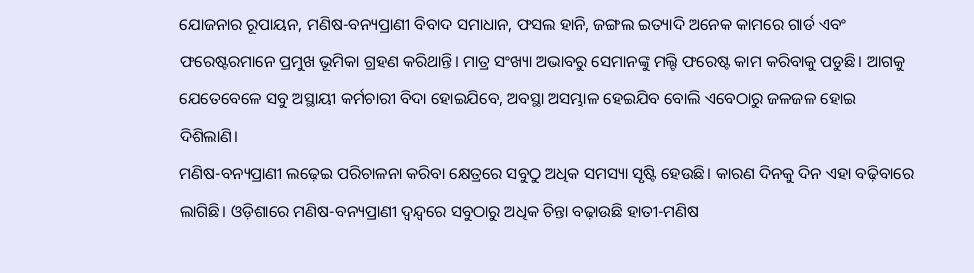ଯୋଜନାର ରୂପାୟନ, ମଣିଷ-ବନ୍ୟପ୍ରାଣୀ ବିବାଦ ସମାଧାନ, ଫସଲ ହାନି, ଜଙ୍ଗଲ ଇତ୍ୟାଦି ଅନେକ କାମରେ ଗାର୍ଡ ଏବଂ ଫରେଷ୍ଟରମାନେ ପ୍ରମୁଖ ଭୂମିକା ଗ୍ରହଣ କରିଥାନ୍ତି। ମାତ୍ର ସଂଖ୍ୟା ଅଭାବରୁ ସେମାନଙ୍କୁ ମଲ୍ଟି ଫରେଷ୍ଟ କାମ କରିବାକୁ ପଡୁଛି। ଆଗକୁ ଯେତେବେଳେ ସବୁ ଅସ୍ଥାୟୀ କର୍ମଚାରୀ ବିଦା ହୋଇଯିବେ, ଅବସ୍ଥା ଅସମ୍ଭାଳ ହେଇଯିବ ବୋଲି ଏବେଠାରୁ ଜଳଜଳ ହୋଇ ଦିଶିଲାଣି।
ମଣିଷ-ବନ୍ୟପ୍ରାଣୀ ଲଢ଼େଇ ପରିଚାଳନା କରିବା କ୍ଷେତ୍ରରେ ସବୁଠୁ ଅଧିକ ସମସ୍ୟା ସୃଷ୍ଟି ହେଉଛି। କାରଣ ଦିନକୁ ଦିନ ଏହା ବଢ଼ିବାରେ ଲାଗିଛି। ଓଡ଼ିଶାରେ ମଣିଷ-ବନ୍ୟପ୍ରାଣୀ ଦ୍ୱନ୍ଦ୍ୱରେ ସବୁଠାରୁ ଅଧିକ ଚିନ୍ତା ବଢ଼ାଉଛି ହାତୀ-ମଣିଷ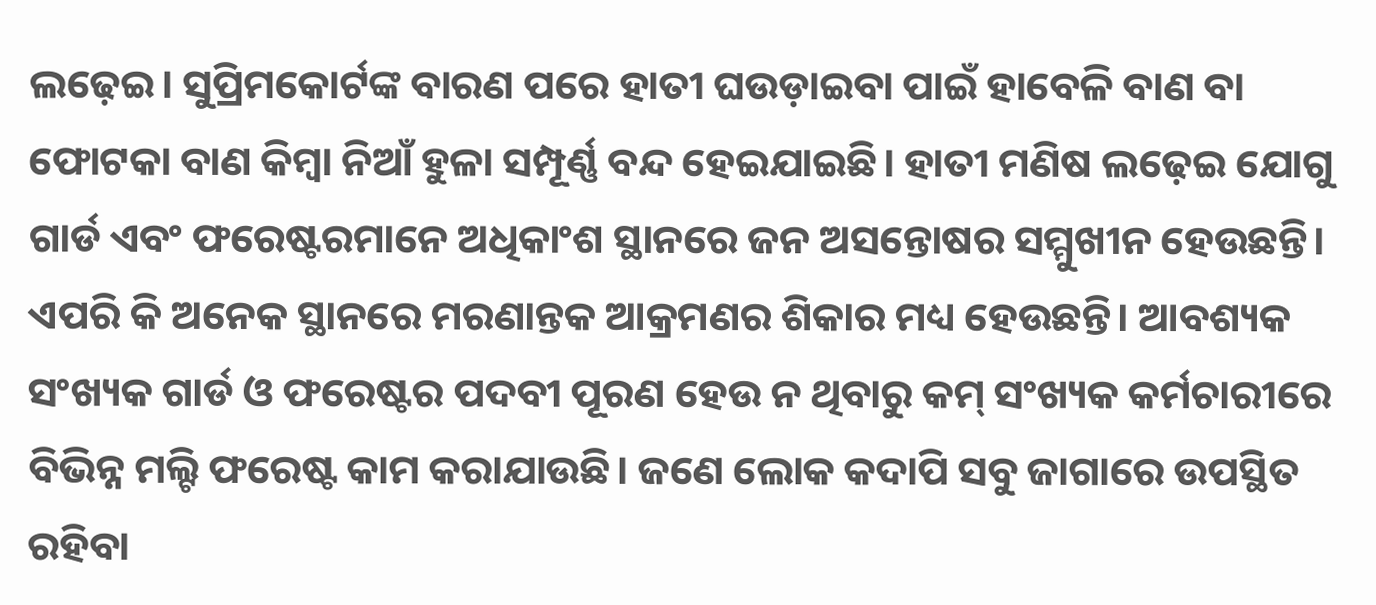ଲଢ଼େଇ। ସୁପ୍ରିମକୋର୍ଟଙ୍କ ବାରଣ ପରେ ହାତୀ ଘଉଡ଼ାଇବା ପାଇଁ ହାବେଳି ବାଣ ବା ଫୋଟକା ବାଣ କିମ୍ବା ନିଆଁ ହୁଳା ସମ୍ପୂର୍ଣ୍ଣ ବନ୍ଦ ହେଇଯାଇଛି। ହାତୀ ମଣିଷ ଲଢ଼େଇ ଯୋଗୁ ଗାର୍ଡ ଏବଂ ଫରେଷ୍ଟରମାନେ ଅଧିକାଂଶ ସ୍ଥାନରେ ଜନ ଅସନ୍ତୋଷର ସମ୍ମୁଖୀନ ହେଉଛନ୍ତି। ଏପରି କି ଅନେକ ସ୍ଥାନରେ ମରଣାନ୍ତକ ଆକ୍ରମଣର ଶିକାର ମଧ୍ୟ ହେଉଛନ୍ତି। ଆବଶ୍ୟକ ସଂଖ୍ୟକ ଗାର୍ଡ ଓ ଫରେଷ୍ଟର ପଦବୀ ପୂରଣ ହେଉ ନ ଥିବାରୁ କମ୍‌ ସଂଖ୍ୟକ କର୍ମଚାରୀରେ ବିଭିନ୍ନ ମଲ୍ଟି ଫରେଷ୍ଟ କାମ କରାଯାଉଛି। ଜଣେ ଲୋକ କଦାପି ସବୁ ଜାଗାରେ ଉପସ୍ଥିତ ରହିବା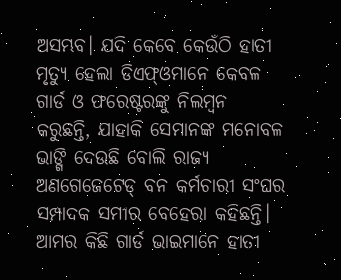ଅସମ୍ଭବ। ଯଦି କେବେ କେଉଁଠି ହାତୀ ମୃତ୍ୟୁ ହେଲା ଡିଏଫ୍‌ଓମାନେ କେବଳ ଗାର୍ଡ ଓ ଫରେଷ୍ଟରଙ୍କୁ ନିଲମ୍ବନ କରୁଛନ୍ତି, ଯାହାକି ସେମାନଙ୍କ ମନୋବଳ ଭାଙ୍ଗି ଦେଉଛି ବୋଲି ରାଜ୍ୟ ଅଣଗେଜେଟେଡ୍‌ ବନ କର୍ମଚାରୀ ସଂଘର ସମ୍ପାଦକ ସମୀର ବେହେରା କହିଛନ୍ତି। ଆମର କିଛି ଗାର୍ଡ ଭାଇମାନେ ହାତୀ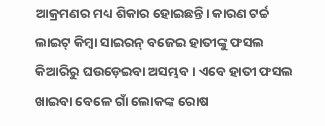ଆକ୍ରମଣର ମଧ୍ୟ ଶିକାର ହୋଇଛନ୍ତି। କାରଣ ଟର୍ଚ୍ଚ ଲାଇଟ୍‌ କିମ୍ବା ସାଇରନ୍‌ ବଜେଇ ହାତୀଙ୍କୁ ଫସଲ କିଆରିରୁ ଘଉଡ଼େଇବା ଅସମ୍ଭବ। ଏବେ ହାତୀ ଫସଲ ଖାଇବା ବେଳେ ଗାଁ ଲୋକଙ୍କ ରୋଷ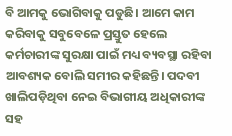ବି ଆମକୁ ଭୋଗିବାକୁ ପଡୁଛି। ଆମେ କାମ କରିବାକୁ ସବୁବେଳେ ପ୍ରସ୍ତୁତ ହେଲେ କର୍ମଚାରୀଙ୍କ ସୁରକ୍ଷା ପାଇଁ ମଧ୍ୟ ବ୍ୟବସ୍ଥା ରହିବା ଆବଶ୍ୟକ ବୋଲି ସମୀର କହିଛନ୍ତି। ପଦବୀ ଖାଲିପଡ଼ିଥିବା ନେଇ ବିଭାଗୀୟ ଅଧିକାରୀଙ୍କ ସହ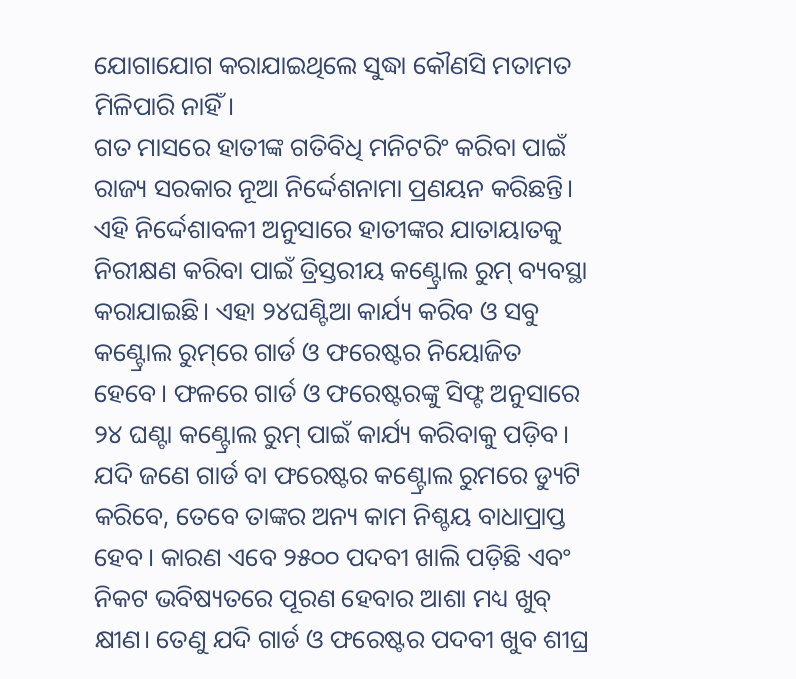ଯୋଗାଯୋଗ କରାଯାଇଥିଲେ ସୁଦ୍ଧା କୌଣସି ମତାମତ ମିଳିପାରି ନାହିଁ।
ଗତ ମାସରେ ହାତୀଙ୍କ ଗତିବିଧି ମନିଟରିଂ କରିବା ପାଇଁ ରାଜ୍ୟ ସରକାର ନୂଆ ନିର୍ଦ୍ଦେଶନାମା ପ୍ରଣୟନ କରିଛନ୍ତି। ଏହି ନିର୍ଦ୍ଦେଶାବଳୀ ଅନୁସାରେ ହାତୀଙ୍କର ଯାତାୟାତକୁ ନିରୀକ୍ଷଣ କରିବା ପାଇଁ ତ୍ରିସ୍ତରୀୟ କଣ୍ଟ୍ରୋଲ ରୁମ୍‌ ବ୍ୟବସ୍ଥା କରାଯାଇଛି। ଏହା ୨୪ଘଣ୍ଟିଆ କାର୍ଯ୍ୟ କରିବ ଓ ସବୁ କଣ୍ଟ୍ରୋଲ ରୁମ୍‌ରେ ଗାର୍ଡ ଓ ଫରେଷ୍ଟର ନିୟୋଜିତ ହେବେ। ଫଳରେ ଗାର୍ଡ ଓ ଫରେଷ୍ଟରଙ୍କୁ ସିଫ୍ଟ ଅନୁସାରେ ୨୪ ଘଣ୍ଟା କଣ୍ଟ୍ରୋଲ ରୁମ୍‌ ପାଇଁ କାର୍ଯ୍ୟ କରିବାକୁ ପଡ଼ିବ। ଯଦି ଜଣେ ଗାର୍ଡ ବା ଫରେଷ୍ଟର କଣ୍ଟ୍ରୋଲ ରୁମରେ ଡ୍ୟୁଟି କରିବେ, ତେବେ ତାଙ୍କର ଅନ୍ୟ କାମ ନିଶ୍ଚୟ ବାଧାପ୍ରାପ୍ତ ହେବ। କାରଣ ଏବେ ୨୫୦୦ ପଦବୀ ଖାଲି ପଡ଼ିଛି ଏବଂ ନିକଟ ଭବିଷ୍ୟତରେ ପୂରଣ ହେବାର ଆଶା ମଧ୍ୟ ଖୁବ୍‌ କ୍ଷୀଣ। ତେଣୁ ଯଦି ଗାର୍ଡ ଓ ଫରେଷ୍ଟର ପଦବୀ ଖୁବ ଶୀଘ୍ର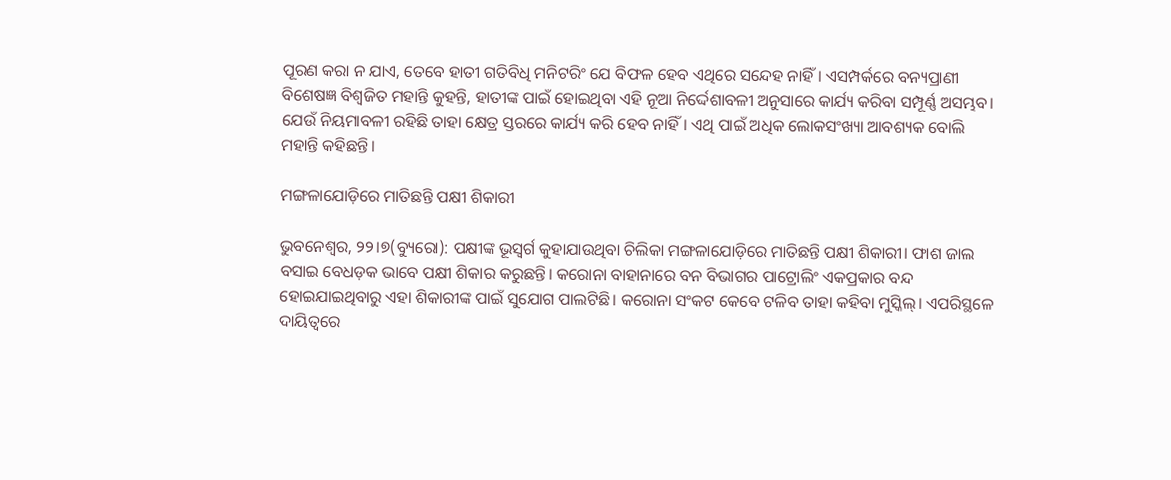ପୂରଣ କରା ନ ଯାଏ, ତେବେ ହାତୀ ଗତିବିଧି ମନିଟରିଂ ଯେ ବିଫଳ ହେବ ଏଥିରେ ସନ୍ଦେହ ନାହିଁ। ଏସମ୍ପର୍କରେ ବନ୍ୟପ୍ରାଣୀ ବିଶେଷଜ୍ଞ ବିଶ୍ୱଜିତ ମହାନ୍ତି କୁହନ୍ତି, ହାତୀଙ୍କ ପାଇଁ ହୋଇଥିବା ଏହି ନୂଆ ନିର୍ଦ୍ଦେଶାବଳୀ ଅନୁସାରେ କାର୍ଯ୍ୟ କରିବା ସମ୍ପୂର୍ଣ୍ଣ ଅସମ୍ଭବ। ଯେଉଁ ନିୟମାବଳୀ ରହିଛି ତାହା କ୍ଷେତ୍ର ସ୍ତରରେ କାର୍ଯ୍ୟ କରି ହେବ ନାହିଁ। ଏଥି ପାଇଁ ଅଧିକ ଲୋକସଂଖ୍ୟା ଆବଶ୍ୟକ ବୋଲି ମହାନ୍ତି କହିଛନ୍ତି।

ମଙ୍ଗଳାଯୋଡ଼ିରେ ମାତିଛନ୍ତି ପକ୍ଷୀ ଶିକାରୀ

ଭୁବନେଶ୍ୱର, ୨୨।୭(ବ୍ୟୁରୋ): ପକ୍ଷୀଙ୍କ ଭୂସ୍ବର୍ଗ କୁହାଯାଉଥିବା ଚିଲିକା ମଙ୍ଗଳାଯୋଡ଼ିରେ ମାତିଛନ୍ତି ପକ୍ଷୀ ଶିକାରୀ। ଫାଶ ଜାଲ ବସାଇ ବେଧଡ଼କ ଭାବେ ପକ୍ଷୀ ଶିକାର କରୁଛନ୍ତି। କରୋନା ବାହାନାରେ ବନ ବିଭାଗର ପାଟ୍ରୋଲିଂ ଏକପ୍ରକାର ବନ୍ଦ ହୋଇଯାଇଥିବାରୁ ଏହା ଶିକାରୀଙ୍କ ପାଇଁ ସୁଯୋଗ ପାଲଟିଛି। କରୋନା ସଂକଟ କେବେ ଟଳିବ ତାହା କହିବା ମୁସ୍କିଲ୍‌। ଏପରିସ୍ଥଳେ ଦାୟିତ୍ୱରେ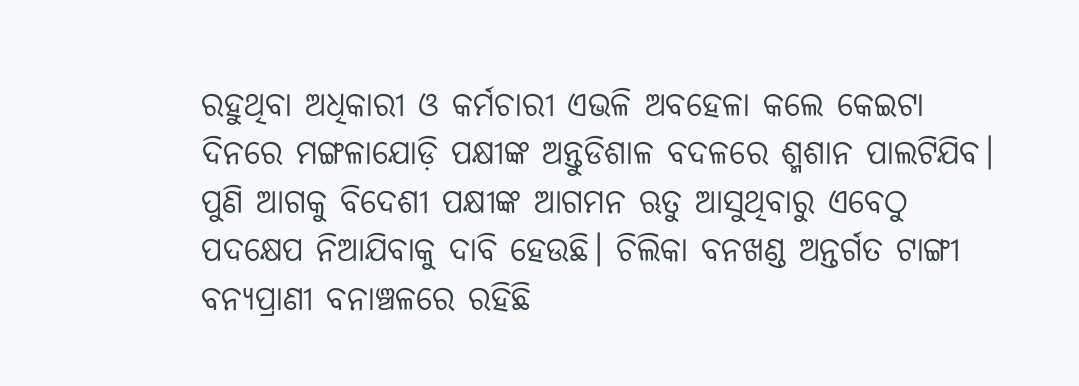ରହୁଥିବା ଅଧିକାରୀ ଓ କର୍ମଚାରୀ ଏଭଳି ଅବହେଳା କଲେ କେଇଟା ଦିନରେ ମଙ୍ଗଳାଯୋଡ଼ି ପକ୍ଷୀଙ୍କ ଅନ୍ତୁଡିଶାଳ ବଦଳରେ ଶ୍ମଶାନ ପାଲଟିଯିବ। ପୁଣି ଆଗକୁ ବିଦେଶୀ ପକ୍ଷୀଙ୍କ ଆଗମନ ଋତୁ ଆସୁଥିବାରୁ ଏବେଠୁ
ପଦକ୍ଷେପ ନିଆଯିବାକୁ ଦାବି ହେଉଛି। ଚିଲିକା ବନଖଣ୍ଡ ଅନ୍ତର୍ଗତ ଟାଙ୍ଗୀ ବନ୍ୟପ୍ରାଣୀ ବନାଞ୍ଚଳରେ ରହିଛି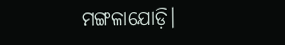ମଙ୍ଗଳାଯୋଡ଼ି।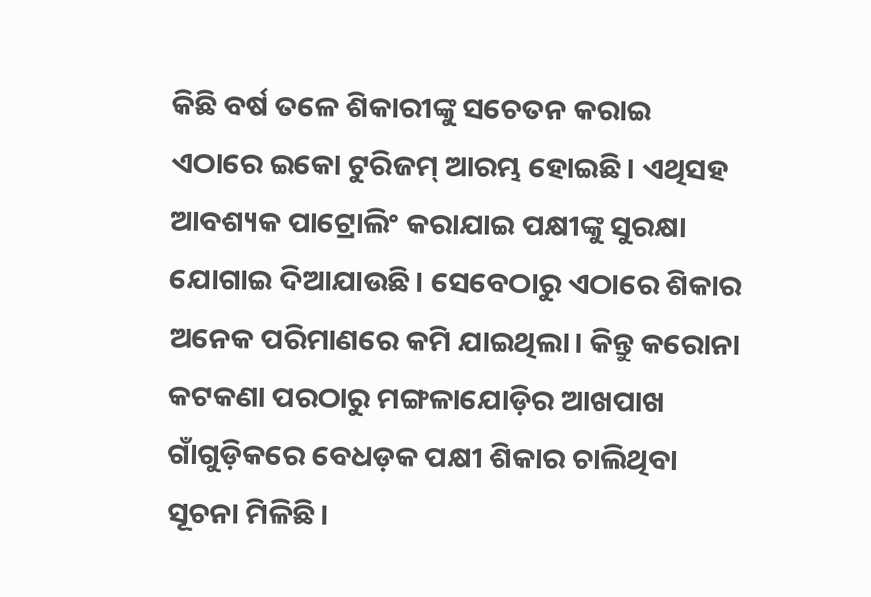କିଛି ବର୍ଷ ତଳେ ଶିକାରୀଙ୍କୁ ସଚେତନ କରାଇ ଏଠାରେ ଇକୋ ଟୁରିଜମ୍‌ ଆରମ୍ଭ ହୋଇଛି। ଏଥିସହ ଆବଶ୍ୟକ ପାଟ୍ରୋଲିଂ କରାଯାଇ ପକ୍ଷୀଙ୍କୁ ସୁରକ୍ଷା ଯୋଗାଇ ଦିଆଯାଉଛି। ସେବେଠାରୁ ଏଠାରେ ଶିକାର ଅନେକ ପରିମାଣରେ କମି ଯାଇଥିଲା। କିନ୍ତୁ କରୋନା କଟକଣା ପରଠାରୁ ମଙ୍ଗଳାଯୋଡ଼ିର ଆଖପାଖ ଗାଁଗୁଡ଼ିକରେ ବେଧଡ଼କ ପକ୍ଷୀ ଶିକାର ଚାଲିଥିବା ସୂଚନା ମିଳିଛି।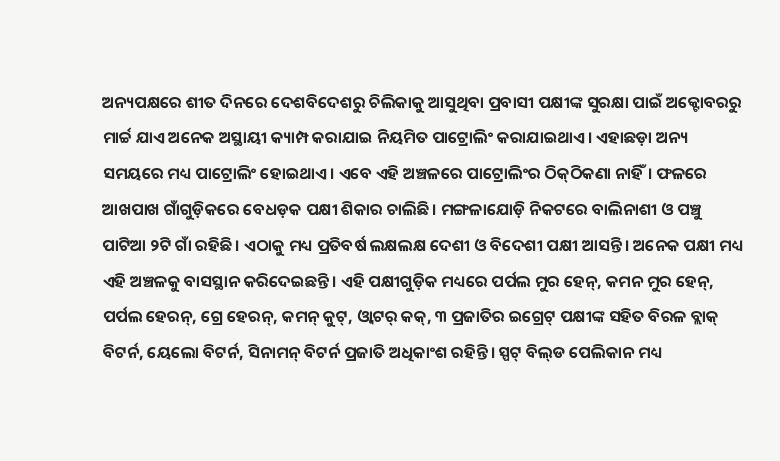ଅନ୍ୟପକ୍ଷରେ ଶୀତ ଦିନରେ ଦେଶବିଦେଶରୁ ଚିଲିକାକୁ ଆସୁଥିବା ପ୍ରବାସୀ ପକ୍ଷୀଙ୍କ ସୁରକ୍ଷା ପାଇଁ ଅକ୍ଟୋବରରୁ ମାର୍ଚ୍ଚ ଯାଏ ଅନେକ ଅସ୍ଥାୟୀ କ୍ୟାମ୍ପ କରାଯାଇ ନିୟମିତ ପାଟ୍ରୋଲିଂ କରାଯାଇଥାଏ। ଏହାଛଡ଼ା ଅନ୍ୟ ସମୟରେ ମଧ୍ୟ ପାଟ୍ରୋଲିଂ ହୋଇଥାଏ। ଏବେ ଏହି ଅଞ୍ଚଳରେ ପାଟ୍ରୋଲିଂର ଠିକ୍‌ଠିକଣା ନାହିଁ। ଫଳରେ ଆଖପାଖ ଗାଁଗୁଡ଼ିକରେ ବେଧଡ଼କ ପକ୍ଷୀ ଶିକାର ଚାଲିଛି। ମଙ୍ଗଳାଯୋଡ଼ି ନିକଟରେ ବାଲିନାଶୀ ଓ ପଞ୍ଚୁ ପାଟିଆ ୨ଟି ଗାଁ ରହିଛି। ଏଠାକୁ ମଧ୍ୟ ପ୍ରତିବର୍ଷ ଲକ୍ଷଲକ୍ଷ ଦେଶୀ ଓ ବିଦେଶୀ ପକ୍ଷୀ ଆସନ୍ତି। ଅନେକ ପକ୍ଷୀ ମଧ୍ୟ ଏହି ଅଞ୍ଚଳକୁ ବାସସ୍ଥାନ କରିଦେଇଛନ୍ତି। ଏହି ପକ୍ଷୀଗୁଡ଼ିକ ମଧ୍ୟରେ ପର୍ପଲ ମୁର ହେନ୍‌, କମନ ମୁର ହେନ୍‌, ପର୍ପଲ ହେରନ୍‌, ଗ୍ରେ ହେରନ୍‌, କମନ୍‌ କୁଟ୍‌, ଓ୍ବାଟର୍‌ କକ୍‌, ୩ ପ୍ରଜାତିର ଇଗ୍ରେଟ୍‌ ପକ୍ଷୀଙ୍କ ସହିତ ବିରଳ ବ୍ଲାକ୍‌ ବିଟର୍ନ, ୟେଲୋ ବିଟର୍ନ, ସିନାମନ୍‌ ବିଟର୍ନ ପ୍ରଜାତି ଅଧିକାଂଶ ରହିନ୍ତି। ସ୍ପଟ୍‌ ବିଲ୍‌ଡ ପେଲିକାନ ମଧ୍ୟ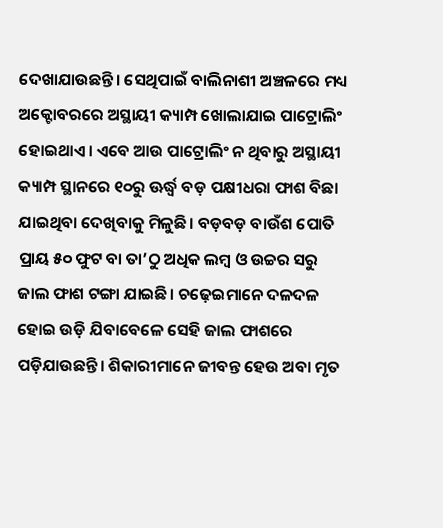ଦେଖାଯାଉଛନ୍ତି। ସେଥିପାଇଁ ବାଲିନାଶୀ ଅଞ୍ଚଳରେ ମଧ୍ୟ ଅକ୍ଟୋବରରେ ଅସ୍ଥାୟୀ କ୍ୟାମ୍ପ ଖୋଲାଯାଇ ପାଟ୍ରୋଲିଂ ହୋଇଥାଏ। ଏବେ ଆଉ ପାଟ୍ରୋଲିଂ ନ ଥିବାରୁ ଅସ୍ଥାୟୀ କ୍ୟାମ୍ପ ସ୍ଥାନରେ ୧୦ରୁ ଊର୍ଦ୍ଧ୍ୱ ବଡ଼ ପକ୍ଷୀଧରା ଫାଶ ବିଛା ଯାଇଥିବା ଦେଖିବାକୁ ମିଳୁଛି। ବଡ଼ବଡ଼ ବାଉଁଶ ପୋତି ପ୍ରାୟ ୫୦ ଫୁଟ ବା ତା’ଠୁ ଅଧିକ ଲମ୍ବ ଓ ଉଚ୍ଚର ସରୁ ଜାଲ ଫାଶ ଟଙ୍ଗା ଯାଇଛି। ଚଢ଼େଇମାନେ ଦଳଦଳ ହୋଇ ଉଡ଼ି ଯିବାବେଳେ ସେହି ଜାଲ ଫାଶରେ ପଡ଼ିଯାଉଛନ୍ତି। ଶିକାରୀମାନେ ଜୀବନ୍ତ ହେଉ ଅବା ମୃତ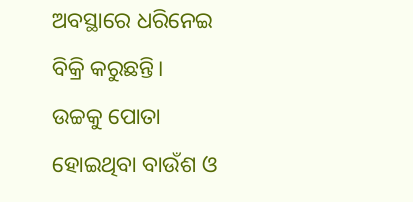ଅବସ୍ଥାରେ ଧରିନେଇ ବିକ୍ରି କରୁଛନ୍ତି। ଉଚ୍ଚକୁ ପୋତା ହୋଇଥିବା ବାଉଁଶ ଓ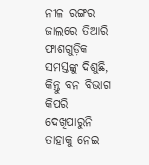ନୀଳ ରଙ୍ଗର ଜାଲରେ ତିଆରି ଫାଶଗୁଡ଼ିକ ସମସ୍ତଙ୍କୁ ଦିଶୁଛି, କିନ୍ତୁ ବନ ବିଭାଗ କିପରି ଦେଖିପାରୁନି ତାହାକୁ ନେଇ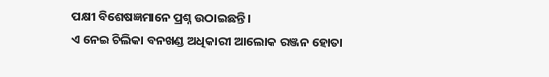ପକ୍ଷୀ ବିଶେଷଜ୍ଞମାନେ ପ୍ରଶ୍ନ ଉଠାଇଛନ୍ତି।
ଏ ନେଇ ଚିଲିକା ବନଖଣ୍ଡ ଅଧିକାରୀ ଆଲୋକ ରଞ୍ଜନ ହୋତା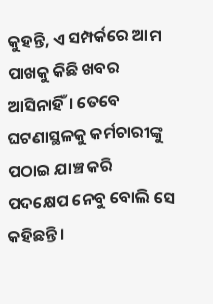କୁହନ୍ତି, ଏ ସମ୍ପର୍କରେ ଆମ ପାଖକୁ କିଛି ଖବର ଆସିନାହିଁ। ତେବେ ଘଟଣାସ୍ଥଳକୁ କର୍ମଚାରୀଙ୍କୁ ପଠାଇ ଯାଞ୍ଚ କରି ପଦକ୍ଷେପ ନେବୁ ବୋଲି ସେ କହିଛନ୍ତି।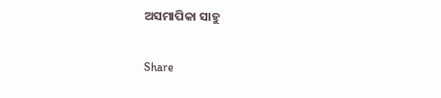ଅସମାପିକା ସାହୁ

Share